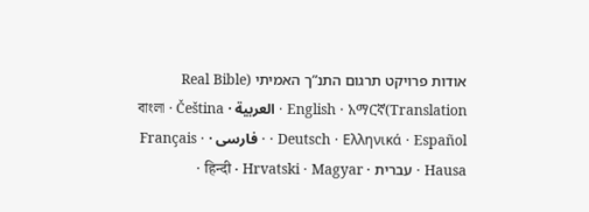אודות פרויקט תרגום התנ”ך האמיתי (Real Bible Translation)English · አማርኛ · العربية · বাংলা · Čeština · Deutsch · Ελληνικά · Español · فارسی · Français · Hausa · עברית · हिन्दी · Hrvatski · Magyar ·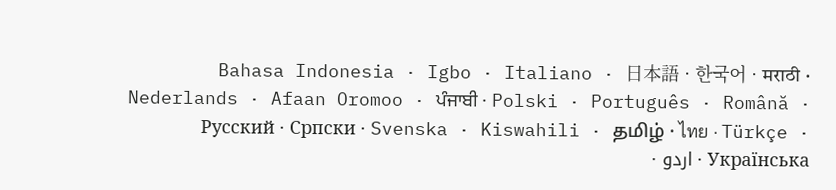Bahasa Indonesia · Igbo · Italiano · 日本語 · 한국어 · मराठी · Nederlands · Afaan Oromoo · ਪੰਜਾਬੀ · Polski · Português · Română · Русский · Српски · Svenska · Kiswahili · தமிழ் · ไทย · Türkçe · Українська · اردو ·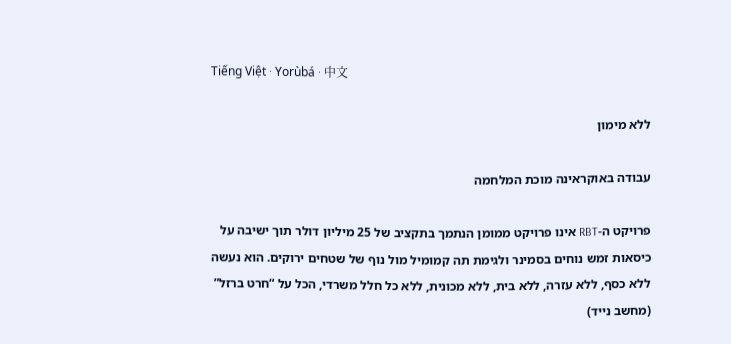Tiếng Việt · Yorùbá · 中文

ללא מימון

עבודה באוקראינה מוכת המלחמה

פרויקט ה-RBT אינו פרויקט ממומן הנתמך בתקציב של 25 מיליון דולר תוך ישיבה על כיסאות זמש נוחים בסמינר ולגימת תה קמומיל מול נוף של שטחים ירוקים. הוא נעשה ללא כסף, ללא עזרה, ללא בית, ללא מכונית, ללא כל חלל משרדי, הכל על “חרט ברזל” (מחשב נייד)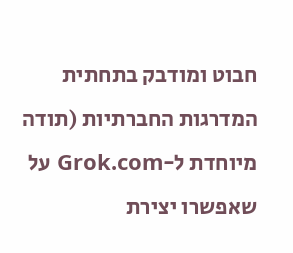חבוט ומודבק בתחתית המדרגות החברתיות (תודה מיוחדת ל-Grok.com על שאפשרו יצירת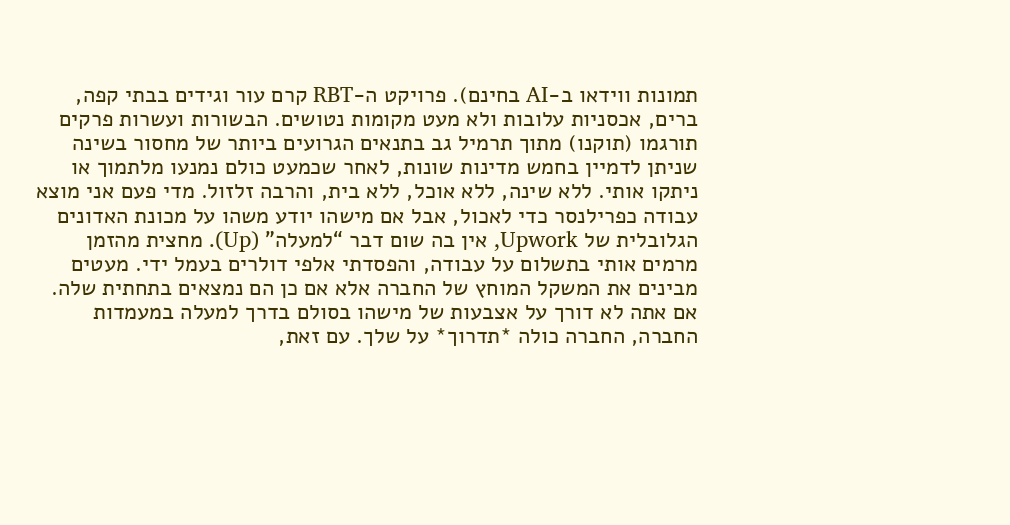תמונות ווידאו ב-AI בחינם). פרויקט ה-RBT קרם עור וגידים בבתי קפה, ברים, אכסניות עלובות ולא מעט מקומות נטושים. הבשורות ועשרות פרקים תורגמו (תוקנו) מתוך תרמיל גב בתנאים הגרועים ביותר של מחסור בשינה שניתן לדמיין בחמש מדינות שונות, לאחר שכמעט כולם נמנעו מלתמוך או ניתקו אותי. ללא שינה, ללא אוכל, ללא בית, והרבה זלזול. מדי פעם אני מוצא עבודה כפרילנסר כדי לאכול, אבל אם מישהו יודע משהו על מכונת האדונים הגלובלית של Upwork, אין בה שום דבר “למעלה” (Up). מחצית מהזמן מרמים אותי בתשלום על עבודה, והפסדתי אלפי דולרים בעמל ידי. מעטים מבינים את המשקל המוחץ של החברה אלא אם כן הם נמצאים בתחתית שלה. אם אתה לא דורך על אצבעות של מישהו בסולם בדרך למעלה במעמדות החברה, החברה כולה *תדרוך* על שלך. עם זאת,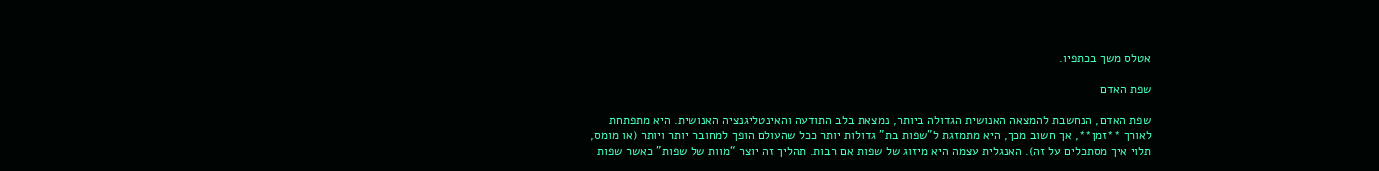אטלס משך בכתפיו.

שפת האדם

שפת האדם, הנחשבת להמצאה האנושית הגדולה ביותר, נמצאת בלב התודעה והאינטליגנציה האנושית. היא מתפתחת לאורך **זמן**, אך חשוב מכך, היא מתמזגת ל”שפות בת” גדולות יותר ככל שהעולם הופך למחובר יותר ויותר (או מומס, תלוי איך מסתכלים על זה). האנגלית עצמה היא מיזוג של שפות אם רבות. תהליך זה יוצר “מוות של שפות” כאשר שפות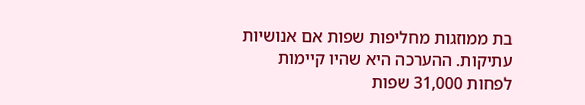בת ממוזגות מחליפות שפות אם אנושיות עתיקות. ההערכה היא שהיו קיימות לפחות 31,000 שפות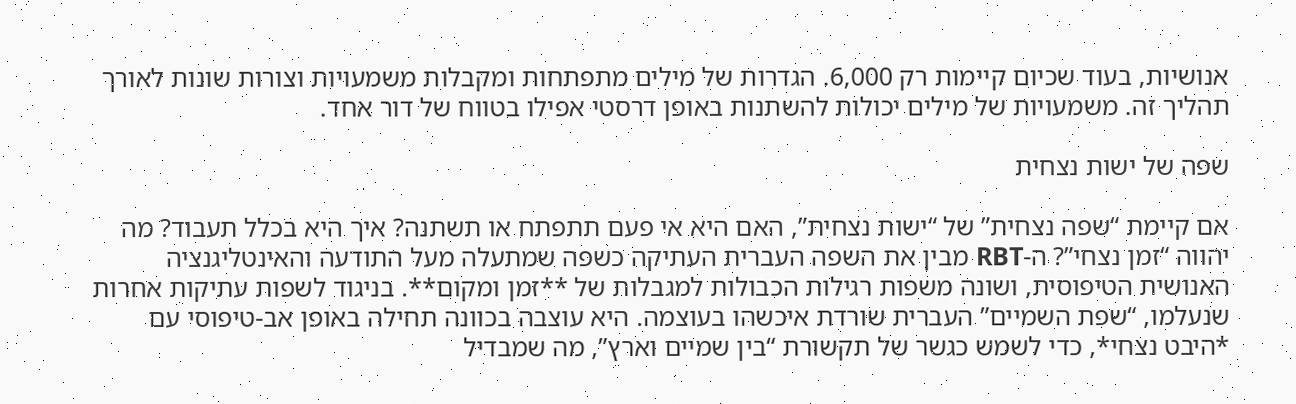אנושיות, בעוד שכיום קיימות רק 6,000. הגדרות של מילים מתפתחות ומקבלות משמעויות וצורות שונות לאורך תהליך זה. משמעויות של מילים יכולות להשתנות באופן דרסטי אפילו בטווח של דור אחד.

שפה של ישות נצחית

אם קיימת “שפה נצחית” של “ישות נצחית”, האם היא אי פעם תתפתח או תשתנה? איך היא בכלל תעבוד? מה יהווה “זמן נצחי”? ה-RBT מבין את השפה העברית העתיקה כשפה שמתעלה מעל התודעה והאינטליגנציה האנושית הטיפוסית, ושונה משפות רגילות הכבולות למגבלות של **זמן ומקום**. בניגוד לשפות עתיקות אחרות שנעלמו, “שפת השמיים” העברית שורדת איכשהו בעוצמה. היא עוצבה בכוונה תחילה באופן אב-טיפוסי עם *היבט נצחי*, כדי לשמש כגשר של תקשורת “בין שמיים וארץ”, מה שמבדיל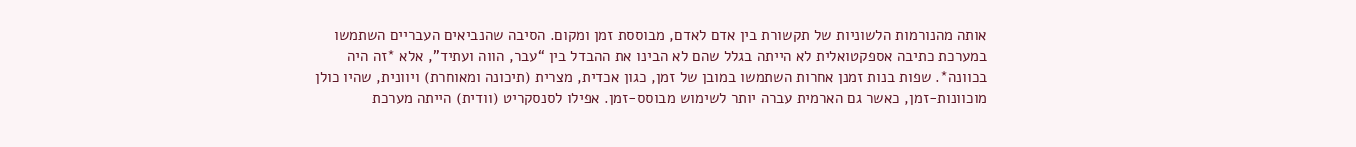אותה מהנורמות הלשוניות של תקשורת בין אדם לאדם, מבוססת זמן ומקום. הסיבה שהנביאים העבריים השתמשו במערכת כתיבה אספקטואלית לא הייתה בגלל שהם לא הבינו את ההבדל בין “עבר, הווה ועתיד”, אלא *זה היה בכוונה*. שפות בנות זמנן אחרות השתמשו במובן של זמן, כגון אכדית, מצרית (תיכונה ומאוחרת) ויוונית, שהיו כולן מוכוונות-זמן, כאשר גם הארמית עברה יותר לשימוש מבוסס-זמן. אפילו לסנסקריט (וודית) הייתה מערכת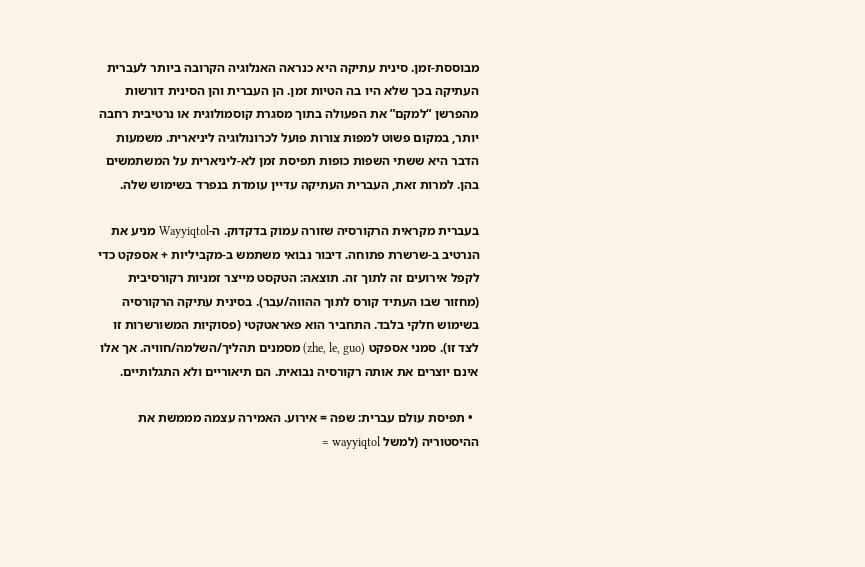מבוססת-זמן. סינית עתיקה היא כנראה האנלוגיה הקרובה ביותר לעברית העתיקה בכך שלא היו בה הטיות זמן. הן העברית והן הסינית דורשות מהפרשן “למקם” את הפעולה בתוך מסגרת קוסמולוגית או נרטיבית רחבה יותר, במקום פשוט למפות צורות פועל לכרונולוגיה ליניארית. משמעות הדבר היא ששתי השפות כופות תפיסת זמן לא-ליניארית על המשתמשים בהן. למרות זאת, העברית העתיקה עדיין עומדת בנפרד בשימוש שלה.

בעברית מקראית הרקורסיה שזורה עמוק בדקדוק. ה-Wayyiqtol מניע את הנרטיב ב-שרשרת פתוחה. דיבור נבואי משתמש ב-מקביליות + אספקט כדי לקפל אירועים זה לתוך זה. תוצאה: הטקסט מייצר זמניות רקורסיבית (מחזור שבו העתיד קורס לתוך ההווה/עבר). בסינית עתיקה הרקורסיה בשימוש חלקי בלבד. התחביר הוא פאראטקטי (פסוקיות המשורשרות זו לצד זו). סמני אספקט (zhe, le, guo) מסמנים תהליך/השלמה/חוויה. אך אלו אינם יוצרים את אותה רקורסיה נבואית. הם תיאוריים ולא התגלותיים.

  • תפיסת עולם עברית: שפה = אירוע. האמירה עצמה מממשת את ההיסטוריה (למשל wayyiqtol =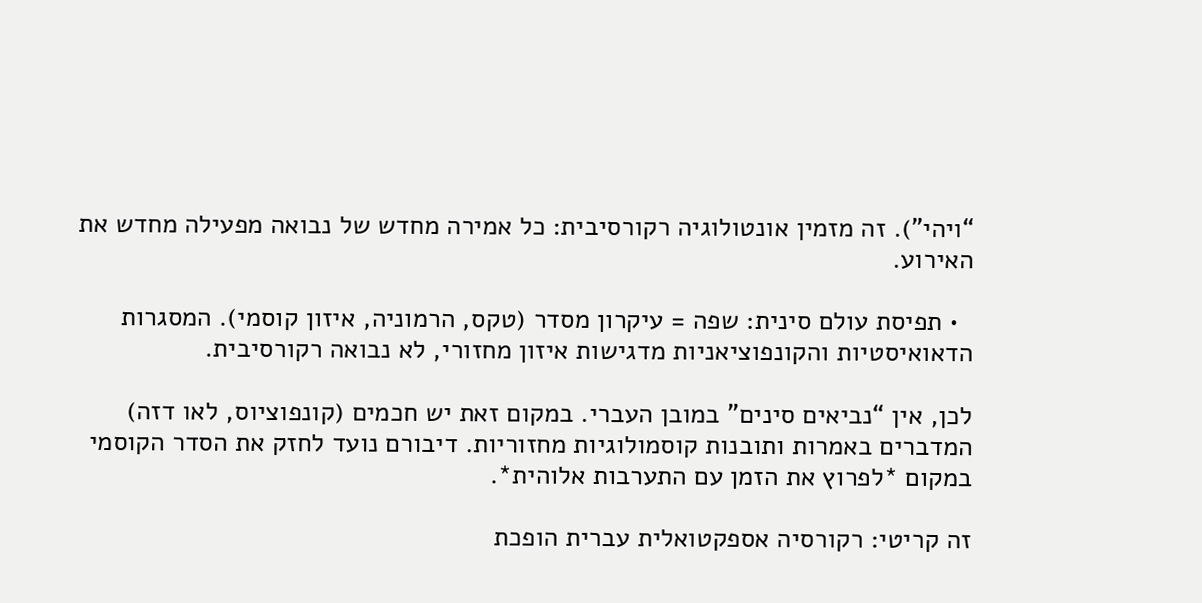“ויהי”). זה מזמין אונטולוגיה רקורסיבית: כל אמירה מחדש של נבואה מפעילה מחדש את האירוע.

  • תפיסת עולם סינית: שפה = עיקרון מסדר (טקס, הרמוניה, איזון קוסמי). המסגרות הדאואיסטיות והקונפוציאניות מדגישות איזון מחזורי, לא נבואה רקורסיבית.

לכן, אין “נביאים סינים” במובן העברי. במקום זאת יש חכמים (קונפוציוס, לאו דזה) המדברים באמרות ותובנות קוסמולוגיות מחזוריות. דיבורם נועד לחזק את הסדר הקוסמי במקום *לפרוץ את הזמן עם התערבות אלוהית*.

זה קריטי: רקורסיה אספקטואלית עברית הופכת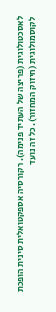לאסכטולוגית (פריצה של העתיד פנימה). רקורסיה אספקטואלית סינית הופכת לקוסמולוגית (חיזוק המחזור). כל זה נועד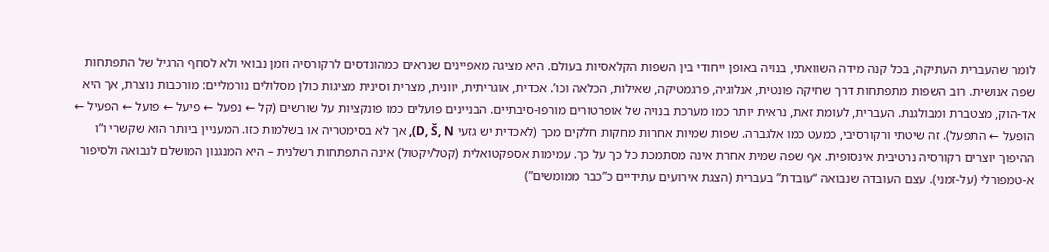לומר שהעברית העתיקה, בכל קנה מידה השוואתי, בנויה באופן ייחודי בין השפות הקלאסיות בעולם. היא מציגה מאפיינים שנראים כמהונדסים לרקורסיה וזמן נבואי ולא לסחף הרגיל של התפתחות שפה אנושית. רוב השפות מתפתחות דרך שחיקה פונטית, אנלוגיה, פרגמטיקה, שאילות, הכלאה וכו’. אכדית, אוגריתית, יוונית, מצרית וסינית מציגות כולן מסלולים נורמליים: מורכבות נוצרת, אך היא אד-הוק, מצטברת ומבולגנת. העברית, לעומת זאת, נראית יותר כמו מערכת בנויה של אופרטורים מורפו-סיבתיים. הבניינים פועלים כמו פונקציות על שורשים (קל ← נפעל ← פיעל ← פועל ← הפעיל ← הופעל ← התפעל). זה שיטתי ורקורסיבי, כמעט כמו אלגברה. שפות שמיות אחרות מחקות חלקים מכך (לאכדית יש גזעי D, Š, N), אך לא בסימטריה או בשלמות כזו. המעניין ביותר הוא שקשרי ו”ו ההיפוך יוצרים רקורסיה נרטיבית אינסופית. אף שפה שמית אחרת אינה מסתמכת כל כך על כך. עמימות אספקטואלית (קטל/יקטול) אינה התפתחות רשלנית – היא המנגנון המושלם לנבואה ולסיפור א-טמפורלי (על-זמני). עצם העובדה שנבואה “עובדת” בעברית (הצגת אירועים עתידיים כ”כבר ממומשים”)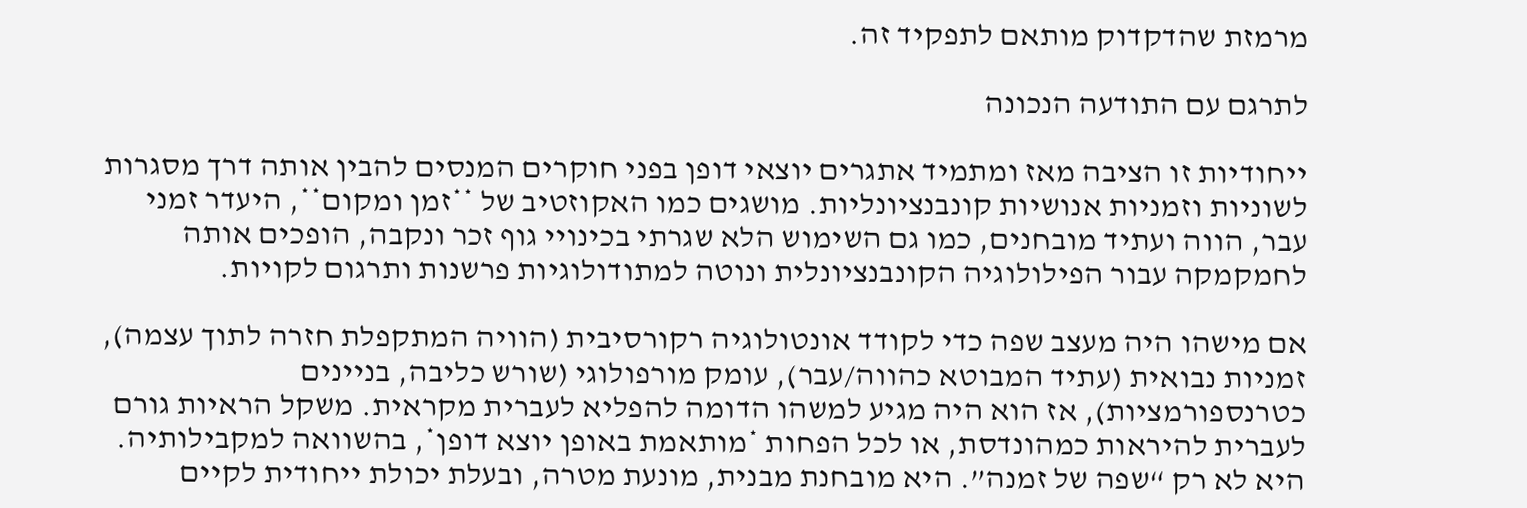מרמזת שהדקדוק מותאם לתפקיד זה.

לתרגם עם התודעה הנכונה

ייחודיות זו הציבה מאז ומתמיד אתגרים יוצאי דופן בפני חוקרים המנסים להבין אותה דרך מסגרות לשוניות וזמניות אנושיות קונבנציונליות. מושגים כמו האקוזטיב של **זמן ומקום**, היעדר זמני עבר, הווה ועתיד מובחנים, כמו גם השימוש הלא שגרתי בכינויי גוף זכר ונקבה, הופכים אותה לחמקמקה עבור הפילולוגיה הקונבנציונלית ונוטה למתודולוגיות פרשנות ותרגום לקויות.

אם מישהו היה מעצב שפה כדי לקודד אונטולוגיה רקורסיבית (הוויה המתקפלת חזרה לתוך עצמה), זמניות נבואית (עתיד המבוטא כהווה/עבר), עומק מורפולוגי (שורש כליבה, בניינים כטרנספורמציות), אז הוא היה מגיע למשהו הדומה להפליא לעברית מקראית. משקל הראיות גורם לעברית להיראות כמהונדסת, או לכל הפחות *מותאמת באופן יוצא דופן*, בהשוואה למקבילותיה. היא לא רק “שפה של זמנה”. היא מובחנת מבנית, מונעת מטרה, ובעלת יכולת ייחודית לקיים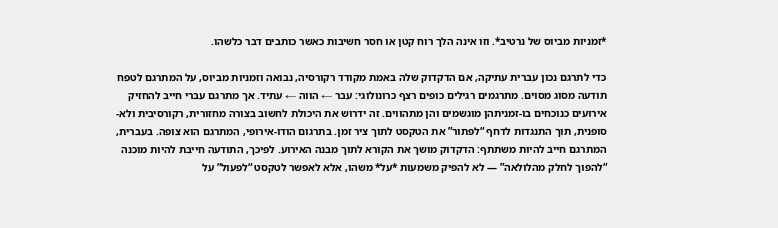*זמניות מביוס של נרטיב*. וזו אינה הלך רוח קטן או חסר חשיבות כאשר כותבים דבר כלשהו.

כדי לתרגם נכון עברית עתיקה, אם הדקדוק שלה באמת מקודד רקורסיה, נבואה וזמניות מביוס, על המתרגם לטפח תודעה מסוג מסוים. מתרגמים רגילים כופים רצף כרונולוגי: עבר ← הווה ← עתיד. אך מתרגם עברי חייב להחזיק אירועים כנוכחים בו-זמניתהן מוגשמים והן מתהווים. זה ידרוש את היכולת לחשוב בצורה מחזורית, רקורסיבית ולא-סופנית, תוך התנגדות לדחף “לפתור” את הטקסט לתוך ציר זמן. בתרגום הודו-אירופי, המתרגם הוא צופה. בעברית, המתרגם חייב להיות משתתף: הדקדוק מושך את הקורא לתוך מבנה האירוע. לפיכך, התודעה חייבת להיות מוכנה “להפוך לחלק מהלולאה” — לא להפיק משמעות *על* משהו, אלא לאפשר לטקסט “לפעול” על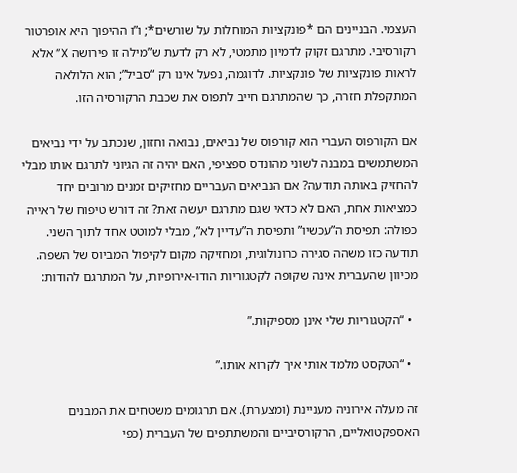העצמי. הבניינים הם *פונקציות המוחלות על שורשים*; ו”ו ההיפוך היא אופרטור רקורסיבי. מתרגם זקוק לדמיון מתמטי, לא רק לדעת ש”מילה זו פירושה X” אלא לראות פונקציות של פונקציות. לדוגמה, נפעל אינו רק “סביל”; הוא הלולאה המתקפלת חזרה, כך שהמתרגם חייב לתפוס את שכבת הרקורסיה הזו.

אם הקורפוס העברי הוא קורפוס של נביאים, נבואה וחזון, שנכתב על ידי נביאים המשתמשים במבנה לשוני מהונדס ספציפי, האם יהיה זה הגיוני לתרגם אותו מבלי להחזיק באותה תודעה? אם הנביאים העבריים מחזיקים זמנים מרובים יחד כמציאות אחת, האם לא כדאי שגם מתרגם יעשה זאת? זה דורש טיפוח של ראייה כפולה: תפיסת ה”עכשיו” ותפיסת ה”עדיין לא”, מבלי למוטט אחד לתוך השני. תודעה כזו משהה סגירה כרונולוגית, ומחזיקה מקום לקיפול המביוס של השפה. מכיוון שהעברית אינה שקופה לקטגוריות הודו-אירופיות, על המתרגם להודות:

  • “הקטגוריות שלי אינן מספיקות.”

  • “הטקסט מלמד אותי איך לקרוא אותו.”

זה מעלה אירוניה מעניינת (ומצערת). אם תרגומים משטחים את המבנים האספקטואליים, הרקורסיביים והמשתתפים של העברית (כפי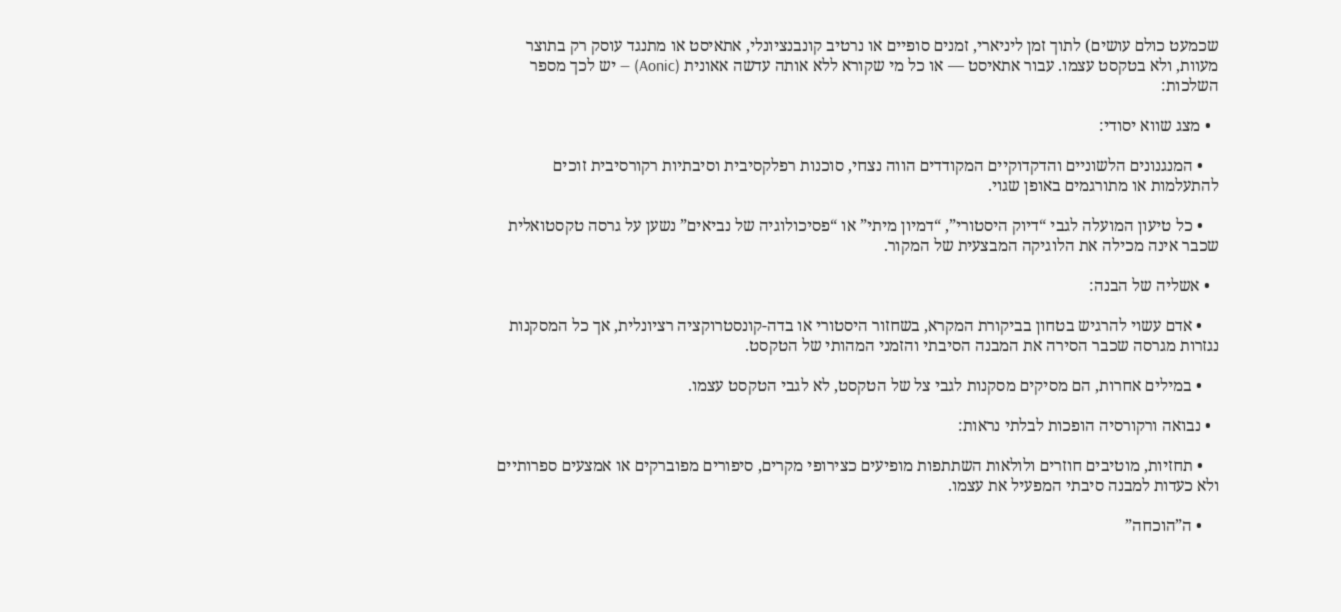שכמעט כולם עושים) לתוך זמן ליניארי, זמנים סופיים או נרטיב קונבנציונלי, אתאיסט או מתנגד עוסק רק בתוצר מעוות, ולא בטקסט עצמו. עבור אתאיסט — או כל מי שקורא ללא אותה עדשה אאונית (Aonic) — יש לכך מספר השלכות:

  • מצג שווא יסודי:

    • המנגנונים הלשוניים והדקדוקיים המקודדים הווה נצחי, סוכנות רפלקסיבית וסיבתיות רקורסיבית זוכים להתעלמות או מתורגמים באופן שגוי.

    • כל טיעון המועלה לגבי “דיוק היסטורי”, “דמיון מיתי” או “פסיכולוגיה של נביאים” נשען על גרסה טקסטואלית שכבר אינה מכילה את הלוגיקה המבצעית של המקור.

  • אשליה של הבנה:

    • אדם עשוי להרגיש בטחון בביקורת המקרא, בשחזור היסטורי או בדה-קונסטרוקציה רציונלית, אך כל המסקנות נגזרות מגרסה שכבר הסירה את המבנה הסיבתי והזמני המהותי של הטקסט.

    • במילים אחרות, הם מסיקים מסקנות לגבי צל של הטקסט, לא לגבי הטקסט עצמו.

  • נבואה ורקורסיה הופכות לבלתי נראות:

    • תחזיות, מוטיבים חוזרים ולולאות השתתפות מופיעים כצירופי מקרים, סיפורים מפוברקים או אמצעים ספרותיים ולא כעדות למבנה סיבתי המפעיל את עצמו.

    • ה”הוכחה”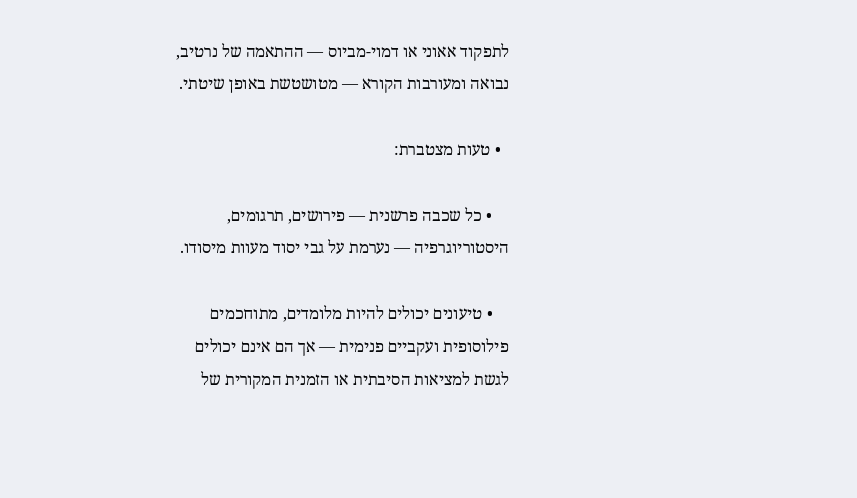לתפקוד אאוני או דמוי-מביוס — ההתאמה של נרטיב, נבואה ומעורבות הקורא — מטושטשת באופן שיטתי.

  • טעות מצטברת:

    • כל שכבה פרשנית — פירושים, תרגומים, היסטוריוגרפיה — נערמת על גבי יסוד מעוות מיסודו.

    • טיעונים יכולים להיות מלומדים, מתוחכמים פילוסופית ועקביים פנימית — אך הם אינם יכולים לגשת למציאות הסיבתית או הזמנית המקורית של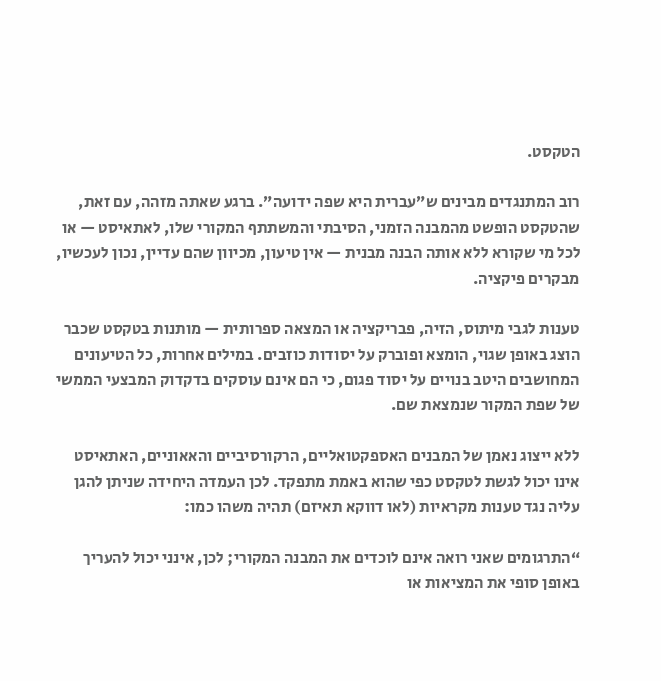הטקסט.

רוב המתנגדים מבינים ש”עברית היא שפה ידועה”. ברגע שאתה מזהה, עם זאת, שהטקסט הופשט מהמבנה הזמני, הסיבתי והמשתתף המקורי שלו, לאתאיסט — או לכל מי שקורא ללא אותה הבנה מבנית — אין טיעון, מכיוון שהם עדיין, נכון לעכשיו, מבקרים פיקציה.

טענות לגבי מיתוס, הזיה, פבריקציה או המצאה ספרותית — מותנות בטקסט שכבר הוצג באופן שגוי, הומצא ופוברק על יסודות כוזבים. במילים אחרות, כל הטיעונים המחושבים היטב בנויים על יסוד פגום, כי הם אינם עוסקים בדקדוק המבצעי הממשי של שפת המקור שנמצאת שם.

ללא ייצוג נאמן של המבנים האספקטואליים, הרקורסיביים והאאוניים, האתאיסט אינו יכול לגשת לטקסט כפי שהוא באמת מתפקד. לכן העמדה היחידה שניתן להגן עליה נגד טענות מקראיות (לאו דווקא תאיזם) תהיה משהו כמו:

“התרגומים שאני רואה אינם לוכדים את המבנה המקורי; לכן, אינני יכול להעריך באופן סופי את המציאות או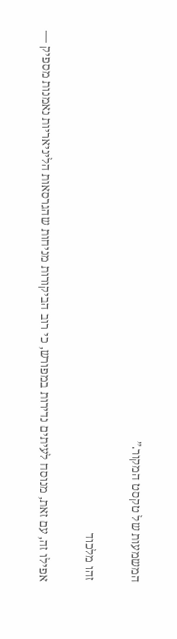המשמעות של טקסט המקור.”

זהו מלכוד

אפילו זה, עם זאת, מנוסח לעיתים נדירות במפורש, כי רוב הביקורות מניחות שהגרסאות הליניאריות נאמנות מספיק —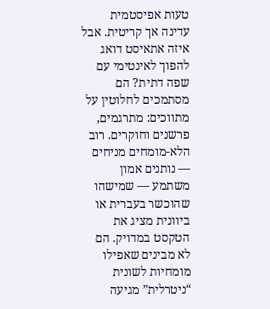טעות אפיסטמית עדינה אך קריטית. אבל איזה אתאיסט דואג להפוך לאינטימי עם שפה דתית? הם מסתמכים לחלוטין על מתווכים: מתרגמים, פרשנים וחוקרים. רוב הלא-מומחים מניחים — נותנים אמון משתמע — שמישהו שהוכשר בעברית או ביוונית מציג את הטקסט במדויק. הם לא מבינים שאפילו מומחיות לשונית “ניטרלית” מגיעה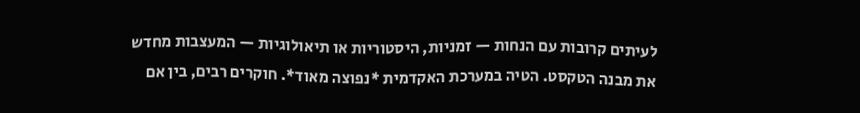לעיתים קרובות עם הנחות — זמניות, היסטוריות או תיאולוגיות — המעצבות מחדש את מבנה הטקסט. הטיה במערכת האקדמית *נפוצה מאוד*. חוקרים רבים, בין אם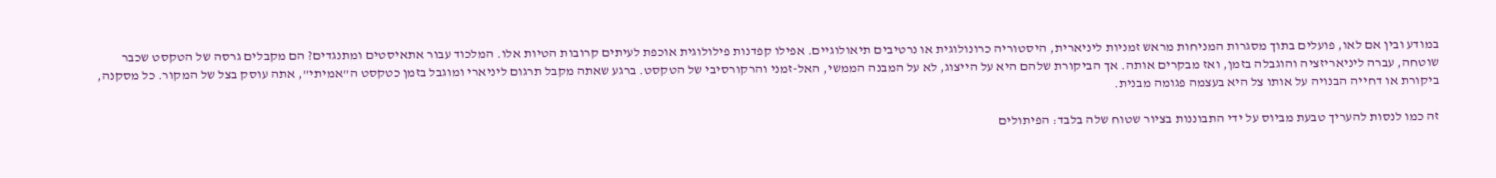במודע ובין אם לאו, פועלים בתוך מסגרות המניחות מראש זמניות ליניארית, היסטוריה כרונולוגית או נרטיבים תיאולוגיים. אפילו קפדנות פילולוגית אוכפת לעיתים קרובות הטיות אלו. המלכוד עבור אתאיסטים ומתנגדים? הם מקבלים גרסה של הטקסט שכבר שוטחה, עברה ליניאריזציה והוגבלה בזמן, ואז מבקרים אותה. אך הביקורת שלהם היא על הייצוג, לא על המבנה הממשי, האל-זמני והרקורסיבי של הטקסט. ברגע שאתה מקבל תרגום ליניארי ומוגבל בזמן כטקסט ה”אמיתי”, אתה עוסק בצל של המקור. כל מסקנה, ביקורת או דחייה הבנויה על אותו צל היא בעצמה פגומה מבנית.

זה כמו לנסות להעריך טבעת מביוס על ידי התבוננות בציור שטוח שלה בלבד: הפיתולים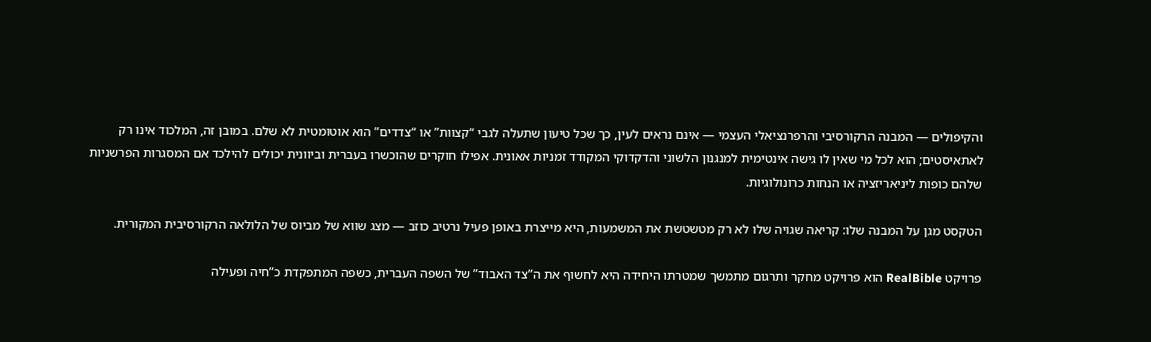והקיפולים — המבנה הרקורסיבי והרפרנציאלי העצמי — אינם נראים לעין, כך שכל טיעון שתעלה לגבי “קצוות” או “צדדים” הוא אוטומטית לא שלם. במובן זה, המלכוד אינו רק לאתאיסטים; הוא לכל מי שאין לו גישה אינטימית למנגנון הלשוני והדקדוקי המקודד זמניות אאונית. אפילו חוקרים שהוכשרו בעברית וביוונית יכולים להילכד אם המסגרות הפרשניות שלהם כופות ליניאריזציה או הנחות כרונולוגיות.

הטקסט מגן על המבנה שלו: קריאה שגויה שלו לא רק מטשטשת את המשמעות, היא מייצרת באופן פעיל נרטיב כוזב — מצג שווא של מביוס של הלולאה הרקורסיבית המקורית.

פרויקט RealBible הוא פרויקט מחקר ותרגום מתמשך שמטרתו היחידה היא לחשוף את ה”צד האבוד” של השפה העברית, כשפה המתפקדת כ”חיה ופעילה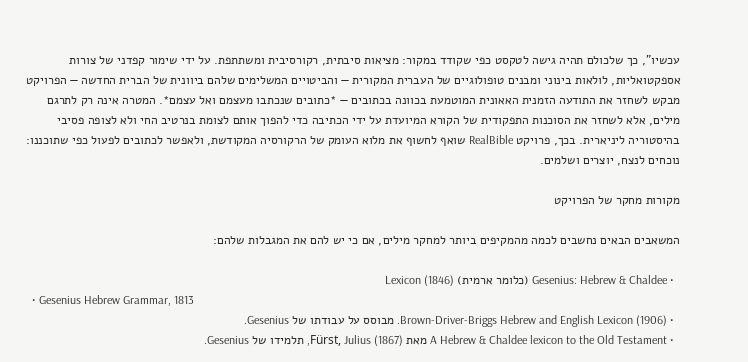עכשיו”, כך שלכולם תהיה גישה לטקסט כפי שקודד במקור: מציאות סיבתית, רקורסיבית ומשתתפת. על ידי שימור קפדני של צורות אספקטואליות, לולאות בינוני ומבנים טופולוגיים של העברית המקורית — והביטויים המשלימים שלהם ביוונית של הברית החדשה — הפרויקט מבקש לשחזר את התודעה הזמנית האאונית המוטמעת בכוונה בכתובים — *כתובים שנכתבו מעצמם ואל עצמם*. המטרה אינה רק לתרגם מילים, אלא לשחזר את הסוכנות התפקודית של הקורא המיועדת על ידי הכתיבה כדי להפוך אותם לצומת בנרטיב החי ולא לצופה פסיבי בהיסטוריה ליניארית. בכך, פרויקט RealBible שואף לחשוף את מלוא העומק של הרקורסיה המקודשת, ולאפשר לכתובים לפעול כפי שתוכננו: נוכחים לנצח, יוצרים ושלמים.

מקורות מחקר של הפרויקט

המשאבים הבאים נחשבים לכמה מהמקיפים ביותר למחקר מילים, אם כי יש להם את המגבלות שלהם:

  • Gesenius: Hebrew & Chaldee (כלומר ארמית) Lexicon (1846)
  • Gesenius Hebrew Grammar, 1813
  • Brown-Driver-Briggs Hebrew and English Lexicon (1906). מבוסס על עבודתו של Gesenius.
  • A Hebrew & Chaldee lexicon to the Old Testament מאת Fürst, Julius (1867), תלמידו של Gesenius.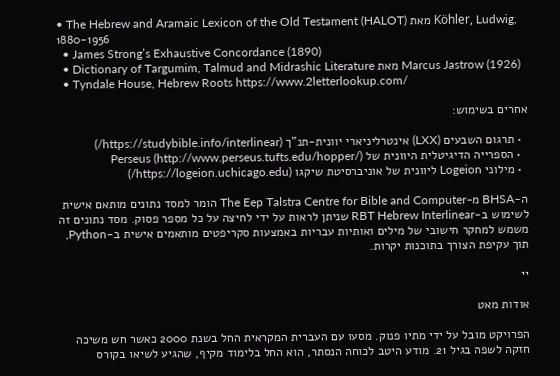• The Hebrew and Aramaic Lexicon of the Old Testament (HALOT) מאת Köhler, Ludwig, 1880-1956
  • James Strong’s Exhaustive Concordance (1890)
  • Dictionary of Targumim, Talmud and Midrashic Literature מאת Marcus Jastrow (1926)
  • Tyndale House, Hebrew Roots https://www.2letterlookup.com/

אחרים בשימוש:

  • תרגום השבעים (LXX) אינטרליניארי יוונית-תנ”ך (https://studybible.info/interlinear/)
  • הספרייה הדיגיטלית היוונית של Perseus (http://www.perseus.tufts.edu/hopper/)
  • מילוני Logeion ליוונית של אוניברסיטת שיקגו (https://logeion.uchicago.edu/)

ה-BHSA מ-The Eep Talstra Centre for Bible and Computer הומר למסד נתונים מותאם אישית לשימוש ב-RBT Hebrew Interlinear שניתן לראות על ידי לחיצה על כל מספר פסוק. מסד נתונים זה משמש למחקר חישובי של מילים ואותיות עבריות באמצעות סקריפטים מותאמים אישית ב-Python, תוך עקיפת הצורך בתוכנות יקרות.

יי

אודות מאט

הפרויקט מובל על ידי מתיו פנוק. מסעו עם העברית המקראית החל בשנת 2000 כאשר חש משיכה חזקה לשפה בגיל 21. מודע היטב לכוחה הנסתר, הוא החל בלימוד מקיף, שהגיע לשיאו בקורס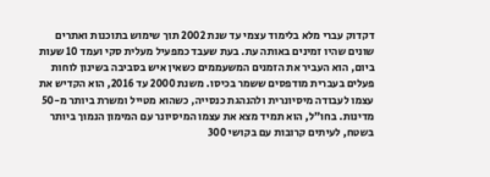דקדוק עברי מלא בלימוד עצמי עד שנת 2002 תוך שימוש בתוכנות ואתרים שונים שהיו זמינים באותה עת. בעת שעבד כמפעיל מעלית סקי ועמד 10 שעות ביום, הוא העביר את הזמנים המשעממים כשאין איש בסביבה בשינון לוחות פעלים בעברית מודפסים ששמר בכיסו. משנת 2000 עד 2016, הוא הקדיש את עצמו לעבודה מיסיונרית ולהנהגת כנסייה, כשהוא מטייל ומשרת ביותר מ-50 מדינות. בחו”ל, הוא תמיד מצא את עצמו המיסיונר עם המימון הנמוך ביותר בשטח, לעיתים קרובות עם בקושי 300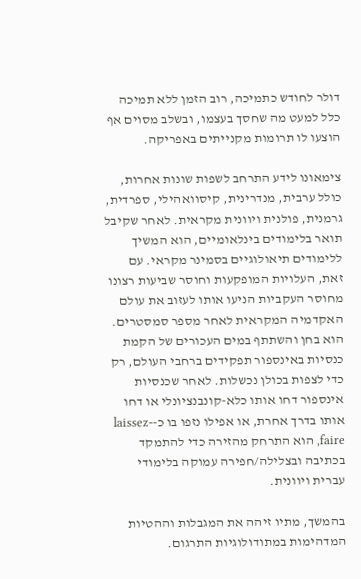דולר לחודש כתמיכה, רוב הזמן ללא תמיכה כלל למעט מה שחסך בעצמו, ובשלב מסוים אף הוצעו לו תרומות מקנייתים באפריקה.

צימאונו לידע התרחב לשפות שונות אחרות, כולל ערבית, מנדרינית, קיסוואהילי, ספרדית, גרמנית, פולנית ויוונית מקראית. לאחר שקיבל תואר בלימודים בינלאומיים, הוא המשיך ללימודים תיאולוגיים בסמינר מקראי. עם זאת, העלויות המופקעות וחוסר שביעות רצונו מחוסר העקביות הניעו אותו לעזוב את עולם האקדמיה המקראית לאחר מספר סמסטרים. הוא בחן והשתתף במים העכורים של הקמת כנסיות באינספור תפקידים ברחבי העולם, רק כדי לצפות בכולן נכשלות. לאחר שכנסיות אינספור דחו אותו כלא-קונבנציונלי או דחו אותו בדרך אחרת, או אפילו נזפו בו כ-laissez-faire, הוא התרחק מהזירה כדי להתמקד בכתיבה ובצלילה/חפירה עמוקה בלימודי עברית ויוונית.

בהמשך, מתיו זיהה את המגבלות וההטיות המדהימות במתודולוגיות התרגום.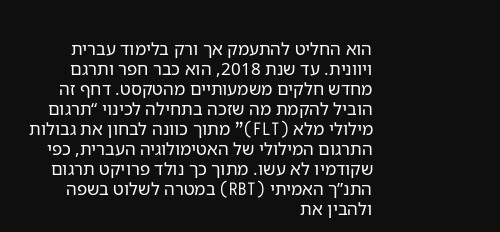הוא החליט להתעמק אך ורק בלימוד עברית ויוונית. עד שנת 2018, הוא כבר חפר ותרגם מחדש חלקים משמעותיים מהטקסט. דחף זה הוביל להקמת מה שזכה בתחילה לכינוי “תרגום מילולי מלא (FLT)” מתוך כוונה לבחון את גבולות התרגום המילולי של האטימולוגיה העברית, כפי שקודמיו לא עשו. מתוך כך נולד פרויקט תרגום התנ”ך האמיתי (RBT) במטרה לשלוט בשפה ולהבין את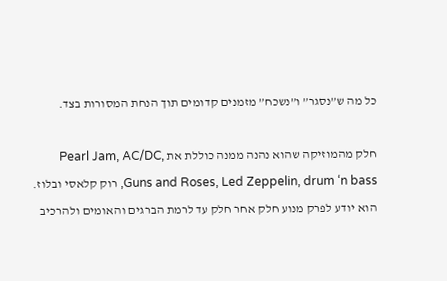כל מה ש”נסגר” ו”נשכח” מזמנים קדומים תוך הנחת המסורות בצד.

חלק מהמוזיקה שהוא נהנה ממנה כוללת את Pearl Jam, AC/DC, Guns and Roses, Led Zeppelin, drum ‘n bass, רוק קלאסי ובלוז. הוא יודע לפרק מנוע חלק אחר חלק עד לרמת הברגים והאומים ולהרכיב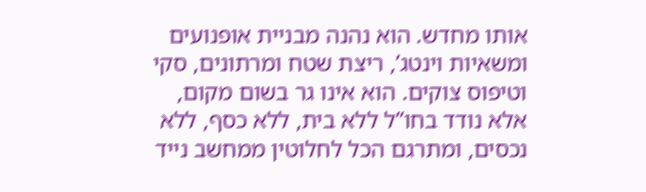אותו מחדש. הוא נהנה מבניית אופנועים ומשאיות וינטג’, ריצת שטח ומרתונים, סקי וטיפוס צוקים. הוא אינו גר בשום מקום, אלא נודד בחו”ל ללא בית, ללא כסף, ללא נכסים, ומתרגם הכל לחלוטין ממחשב נייד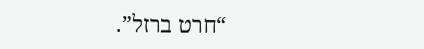“חרט ברזל”.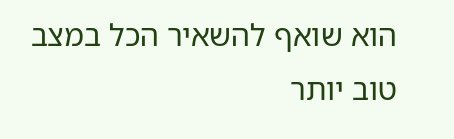הוא שואף להשאיר הכל במצב טוב יותר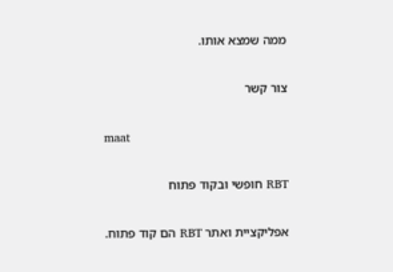ממה שמצא אותו.

צור קשר

maat

RBT חופשי ובקוד פתוח

אפליקציית ואתר RBT הם קוד פתוח.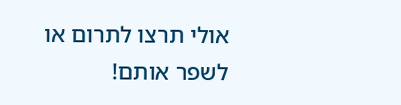אולי תרצו לתרום או לשפר אותם!